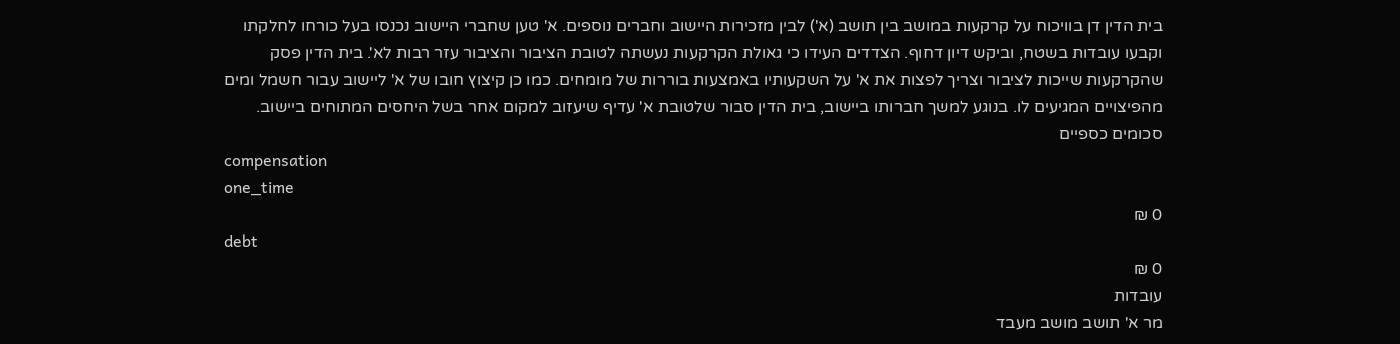בית הדין דן בוויכוח על קרקעות במושב בין תושב (א') לבין מזכירות היישוב וחברים נוספים. א' טען שחברי היישוב נכנסו בעל כורחו לחלקתו וקבעו עובדות בשטח, וביקש דיון דחוף. הצדדים העידו כי גאולת הקרקעות נעשתה לטובת הציבור והציבור עזר רבות לא'. בית הדין פסק שהקרקעות שייכות לציבור וצריך לפצות את א' על השקעותיו באמצעות בוררות של מומחים. כמו כן קיצוץ חובו של א' ליישוב עבור חשמל ומים מהפיצויים המגיעים לו. בנוגע למשך חברותו ביישוב, בית הדין סבור שלטובת א' עדיף שיעזוב למקום אחר בשל היחסים המתוחים ביישוב.
סכומים כספיים
compensation
one_time
0 ₪
debt
0 ₪
עובדות
מר א' תושב מושב מעבד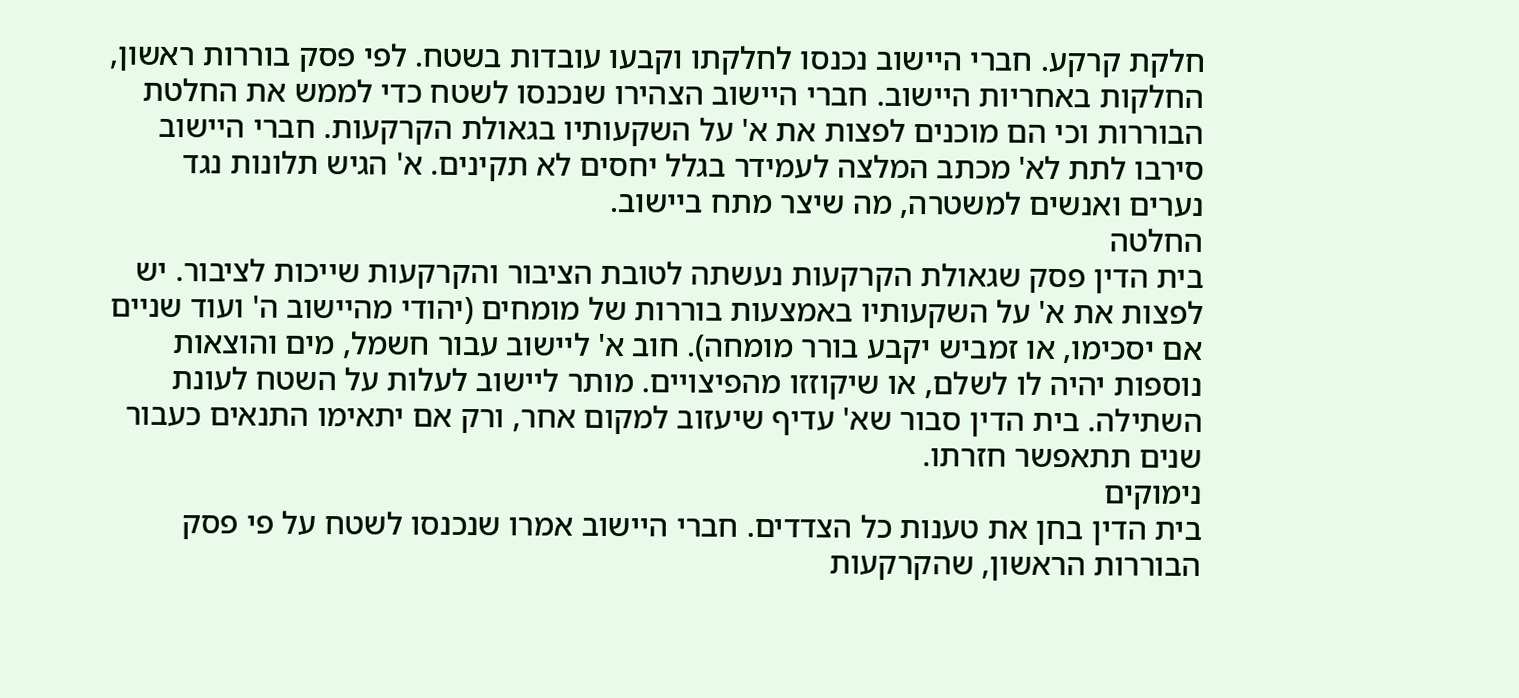חלקת קרקע. חברי היישוב נכנסו לחלקתו וקבעו עובדות בשטח. לפי פסק בוררות ראשון, החלקות באחריות היישוב. חברי היישוב הצהירו שנכנסו לשטח כדי לממש את החלטת הבוררות וכי הם מוכנים לפצות את א' על השקעותיו בגאולת הקרקעות. חברי היישוב סירבו לתת לא' מכתב המלצה לעמידר בגלל יחסים לא תקינים. א' הגיש תלונות נגד נערים ואנשים למשטרה, מה שיצר מתח ביישוב.
החלטה
בית הדין פסק שגאולת הקרקעות נעשתה לטובת הציבור והקרקעות שייכות לציבור. יש לפצות את א' על השקעותיו באמצעות בוררות של מומחים (יהודי מהיישוב ה' ועוד שניים אם יסכימו, או זמביש יקבע בורר מומחה). חוב א' ליישוב עבור חשמל, מים והוצאות נוספות יהיה לו לשלם, או שיקוזזו מהפיצויים. מותר ליישוב לעלות על השטח לעונת השתילה. בית הדין סבור שא' עדיף שיעזוב למקום אחר, ורק אם יתאימו התנאים כעבור שנים תתאפשר חזרתו.
נימוקים
בית הדין בחן את טענות כל הצדדים. חברי היישוב אמרו שנכנסו לשטח על פי פסק הבוררות הראשון, שהקרקעות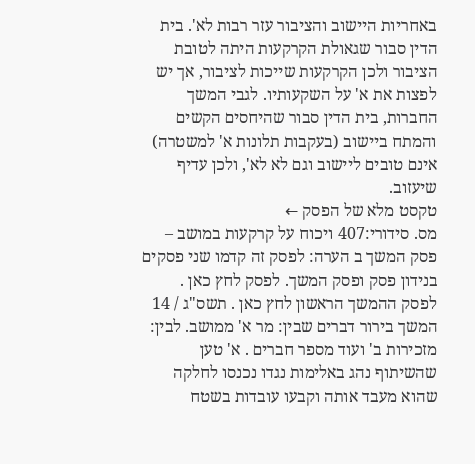באחריות היישוב והציבור עזר רבות לא'. בית הדין סבור שגאולת הקרקעות היתה לטובת הציבור ולכן הקרקעות שייכות לציבור, אך יש לפצות את א' על השקעותיו. לגבי המשך החברות, בית הדין סבור שהיחסים הקשים והמתח ביישוב (בעקבות תלונות א' למשטרה) אינם טובים ליישוב וגם לא לא', ולכן עדיף שיעזוב.
טקסט מלא של הפסק ←
מס. סידורי:407 ויכוח על קרקעות במושב – פסק המשך ב הערה: לפסק זה קדמו שני פסקים בנידון פסק ופסק המשך. לפסק לחץ כאן . לפסק ההמשך הראשון לחץ כאן . תשס"ג / 14 המשך בירור דברים שבין: מר א' ממושב. לבין: מזכירות ב' ועוד מספר חברים . א' טען שהשיתוף נהג באלימות נגדו נכנסו לחלקה שהוא מעבד אותה וקבעו עובדות בשטח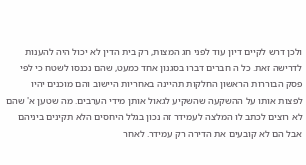ולכן דרש לקיים דיון עוד לפני חג המצות, רק בית הדין לא יכול היה להענות לדרישה זאת. כל ה חברים דברו בסגנון אחד כמעט, שהם נכנסו לשטח כי לפי פסק הבוררות הראשון החלקות תהיינה באחריות היישוב והם מוכנים יהיו לפצות אותו על ההשקעה שהשקיע לגאול אותן מידי הערבים. מה שטען א' שהם לא רוצים לכתב לו המלצה לעמידר זה נכון בגלל היחסים הלא תקינים ביניהם אבל הם לא קובעים את הדירה רק עמידר. לאחר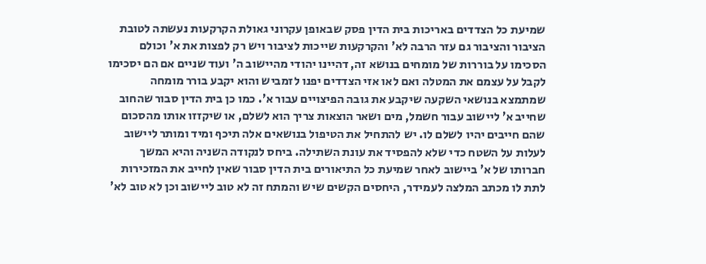שמיעת כל הצדדים באריכות בית הדין פסק שבאופן עקרוני גאולת הקרקעות נעשתה לטובת הציבור והציבור גם עזר הרבה לא' והקרקעות שייכות לציבור ויש רק לפצות את א' וכולם הסכימו על בוררות של מומחים בנושא זה, דהיינו יהודי מהיישוב ה' ועוד שניים אם הם יסכימו לקבל על עצמם את המטלה ואם לאו אזי הצדדים יפנו לזמביש והוא יקבע בורר מומחה שמתמצא בנושאי השקעה שיקבע את גובה הפיצויים עבור א'. כמו כן בית הדין סבור שהחוב שחייב א' ליישוב עבור חשמל, מים ושאר הוצאות צריך הוא לשלם, או שיקזזו אותו מהסכום שהם חייבים יהיו לשלם לו. יש להתחיל את הטיפול בנושאים אלה תיכף ומיד ומותר ליישוב לעלות על השטח כדי שלא להפסיד את עונת השתילה. ביחס לנקודה השניה והיא המשך חברותו של א' ביישוב לאחר שמיעת כל התיאורים בית הדין סבור שאין לחייב את המזכירות לתת לו מכתב המלצה לעמידר, היחסים הקשים שיש והמתח זה לא טוב ליישוב וכן לא טוב לא'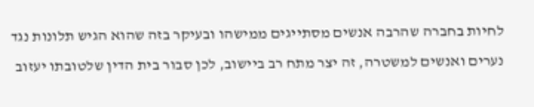לחיות בחברה שהרבה אנשים מסתייגים ממישהו ובעיקר בזה שהוא הגיש תלונות נגד נערים ואנשים למשטרה, זה יצר מתח רב ביישוב, לכן סבור בית הדין שלטובתו יעזוב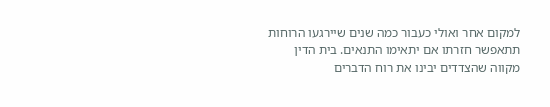למקום אחר ואולי כעבור כמה שנים שיירגעו הרוחות תתאפשר חזרתו אם יתאימו התנאים. בית הדין מקווה שהצדדים יבינו את רוח הדברים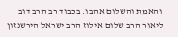והאמת והשלום אהבו. בכבוד רב הרב דוב ליאור הרב שלום אילוז הרב ישראל הירשנזון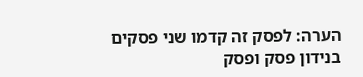הערה: לפסק זה קדמו שני פסקים בנידון פסק ופסק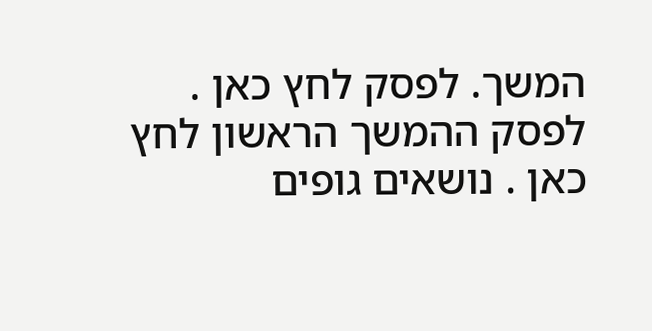המשך. לפסק לחץ כאן . לפסק ההמשך הראשון לחץ כאן . נושאים גופים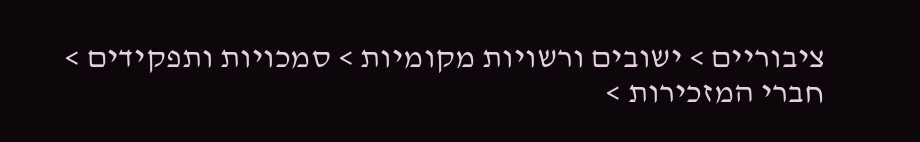ציבוריים > ישובים ורשויות מקומיות > סמכויות ותפקידים > חברי המזכירות >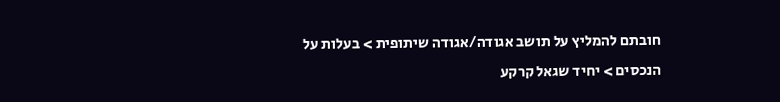חובתם להמליץ על תושב אגודה/אגודה שיתופית > בעלות על הנכסים > יחיד שגאל קרקע